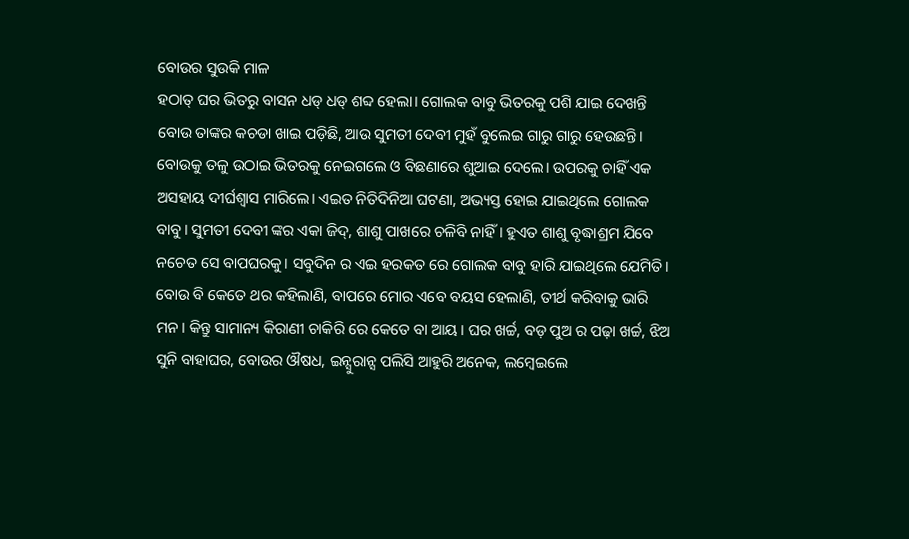ବୋଉର ସୁଉକି ମାଳ
ହଠାତ୍ ଘର ଭିତରୁ ବାସନ ଧଡ୍ ଧଡ୍ ଶବ୍ଦ ହେଲା। ଗୋଲକ ବାବୁ ଭିତରକୁ ପଶି ଯାଇ ଦେଖନ୍ତି ବୋଉ ତାଙ୍କର କଚଡା ଖାଇ ପଡ଼ିଛି, ଆଉ ସୁମତୀ ଦେବୀ ମୁହଁ ବୁଲେଇ ଗାରୁ ଗାରୁ ହେଉଛନ୍ତି। ବୋଉକୁ ତଳୁ ଉଠାଇ ଭିତରକୁ ନେଇଗଲେ ଓ ବିଛଣାରେ ଶୁଆଇ ଦେଲେ। ଉପରକୁ ଚାହିଁ ଏକ ଅସହାୟ ଦୀର୍ଘଶ୍ୱାସ ମାରିଲେ। ଏଇତ ନିତିଦିନିଆ ଘଟଣା, ଅଭ୍ୟସ୍ତ ହୋଇ ଯାଇଥିଲେ ଗୋଲକ ବାବୁ। ସୁମତୀ ଦେବୀ ଙ୍କର ଏକା ଜିଦ୍, ଶାଶୁ ପାଖରେ ଚଳିବି ନାହିଁ। ହୁଏତ ଶାଶୁ ବୃଦ୍ଧାଶ୍ରମ ଯିବେ ନଚେତ ସେ ବାପଘରକୁ। ସବୁଦିନ ର ଏଇ ହରକତ ରେ ଗୋଲକ ବାବୁ ହାରି ଯାଇଥିଲେ ଯେମିତି। ବୋଉ ବି କେତେ ଥର କହିଲାଣି, ବାପରେ ମୋର ଏବେ ବୟସ ହେଲାଣି, ତୀର୍ଥ କରିବାକୁ ଭାରି ମନ। କିନ୍ତୁ ସାମାନ୍ୟ କିରାଣୀ ଚାକିରି ରେ କେତେ ବା ଆୟ। ଘର ଖର୍ଚ୍ଚ, ବଡ଼ ପୁଅ ର ପଢ଼ା ଖର୍ଚ୍ଚ, ଝିଅ ସୁନି ବାହାଘର, ବୋଉର ଔଷଧ, ଇନ୍ସୁରାନ୍ସ ପଲିସି ଆହୁରି ଅନେକ, ଲମ୍ବେଇଲେ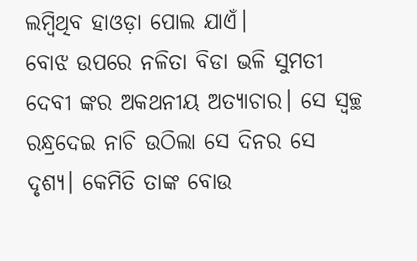ଲମ୍ବିଥିବ ହାଓଡ଼ା ପୋଲ ଯାଏଁ।
ବୋଝ ଉପରେ ନଳିତା ବିଡା ଭଳି ସୁମତୀ ଦେବୀ ଙ୍କର ଅକଥନୀୟ ଅତ୍ୟାଚାର। ସେ ସ୍ୱଚ୍ଛ ରନ୍ଧ୍ରଦେଇ ନାଚି ଉଠିଲା ସେ ଦିନର ସେ ଦୃଶ୍ୟ। କେମିତି ତାଙ୍କ ବୋଉ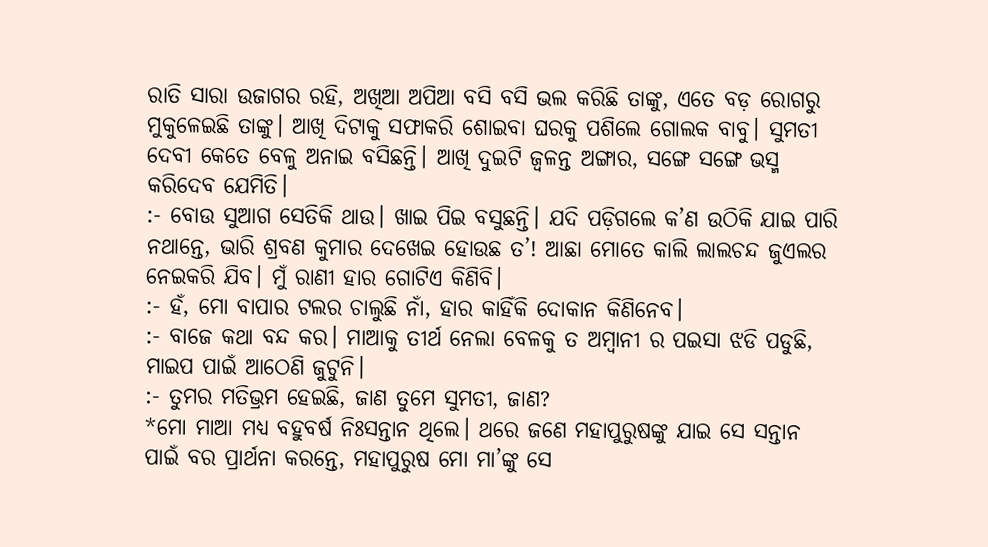ରାତି ସାରା ଉଜାଗର ରହି, ଅଖିଆ ଅପିଆ ବସି ବସି ଭଲ କରିଛି ତାଙ୍କୁ, ଏତେ ବଡ଼ ରୋଗରୁ ମୁକୁଳେଇଛି ତାଙ୍କୁ। ଆଖି ଦିଟାକୁ ସଫାକରି ଶୋଇବା ଘରକୁ ପଶିଲେ ଗୋଲକ ବାବୁ। ସୁମତୀ ଦେବୀ କେତେ ବେଳୁ ଅନାଇ ବସିଛନ୍ତି। ଆଖି ଦୁଇଟି ଜ୍ୱଳନ୍ତ ଅଙ୍ଗାର, ସଙ୍ଗେ ସଙ୍ଗେ ଭସ୍ମ କରିଦେବ ଯେମିତି।
:- ବୋଉ ସୁଆଗ ସେତିକି ଥାଉ। ଖାଇ ପିଇ ବସୁଛନ୍ତି। ଯଦି ପଡ଼ିଗଲେ କ’ଣ ଉଠିକି ଯାଇ ପାରି ନଥାନ୍ତେ, ଭାରି ଶ୍ରବଣ କୁମାର ଦେଖେଇ ହୋଉଛ ତ’! ଆଛା ମୋତେ କାଲି ଲାଲଚନ୍ଦ ଜୁଏଲର ନେଇକରି ଯିବ। ମୁଁ ରାଣୀ ହାର ଗୋଟିଏ କିଣିବି।
:- ହଁ, ମୋ ବାପାର ଟଲର ଚାଲୁଛି ନାଁ, ହାର କାହିଁକି ଦୋକାନ କିଣିନେବ।
:- ବାଜେ କଥା ବନ୍ଦ କର। ମାଆକୁ ତୀର୍ଥ ନେଲା ବେଳକୁ ତ ଅମ୍ବାନୀ ର ପଇସା ଝଡି ପଡୁଛି, ମାଇପ ପାଇଁ ଆଠେଣି ଜୁଟୁନି।
:- ତୁମର ମତିଭ୍ରମ ହେଇଛି, ଜାଣ ତୁମେ ସୁମତୀ, ଜାଣ?
*ମୋ ମାଆ ମଧ୍ୟ ବହୁବର୍ଷ ନିଃସନ୍ତାନ ଥିଲେ। ଥରେ ଜଣେ ମହାପୁରୁଷଙ୍କୁ ଯାଇ ସେ ସନ୍ତାନ ପାଇଁ ବର ପ୍ରାର୍ଥନା କରନ୍ତେ, ମହାପୁରୁଷ ମୋ ମା’ଙ୍କୁ ସେ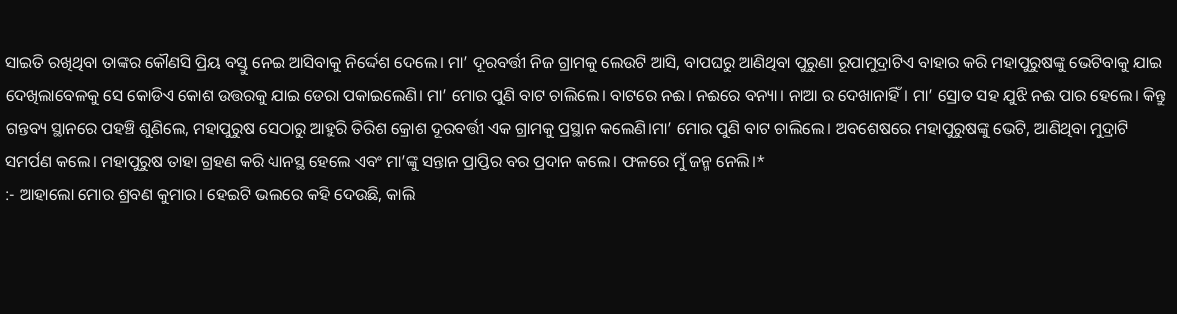ସାଇତି ରଖିଥିବା ତାଙ୍କର କୌଣସି ପ୍ରିୟ ବସ୍ତୁ ନେଇ ଆସିବାକୁ ନିର୍ଦ୍ଦେଶ ଦେଲେ। ମା’ ଦୂରବର୍ତ୍ତୀ ନିଜ ଗ୍ରାମକୁ ଲେଉଟି ଆସି, ବାପଘରୁ ଆଣିଥିବା ପୁରୁଣା ରୂପାମୁଦ୍ରାଟିଏ ବାହାର କରି ମହାପୁରୁଷଙ୍କୁ ଭେଟିବାକୁ ଯାଇ ଦେଖିଲାବେଳକୁ ସେ କୋଡିଏ କୋଶ ଉତ୍ତରକୁ ଯାଇ ଡେରା ପକାଇଲେଣି। ମା’ ମୋର ପୁଣି ବାଟ ଚାଲିଲେ। ବାଟରେ ନଈ। ନଈରେ ବନ୍ୟା। ନାଆ ର ଦେଖାନାହିଁ। ମା’ ସ୍ରୋତ ସହ ଯୁଝି ନଈ ପାର ହେଲେ। କିନ୍ତୁ ଗନ୍ତବ୍ୟ ସ୍ଥାନରେ ପହଞ୍ଚି ଶୁଣିଲେ, ମହାପୁରୁଷ ସେଠାରୁ ଆହୁରି ତିରିଶ କ୍ରୋଶ ଦୂରବର୍ତ୍ତୀ ଏକ ଗ୍ରାମକୁ ପ୍ରସ୍ଥାନ କଲେଣି।ମା’ ମୋର ପୁଣି ବାଟ ଚାଲିଲେ। ଅବଶେଷରେ ମହାପୁରୁଷଙ୍କୁ ଭେଟି, ଆଣିଥିବା ମୁଦ୍ରାଟି ସମର୍ପଣ କଲେ। ମହାପୁରୁଷ ତାହା ଗ୍ରହଣ କରି ଧ୍ୟାନସ୍ଥ ହେଲେ ଏବଂ ମା’ଙ୍କୁ ସନ୍ତାନ ପ୍ରାପ୍ତିର ବର ପ୍ରଦାନ କଲେ। ଫଳରେ ମୁଁ ଜନ୍ମ ନେଲି।*
:- ଆହାଲୋ ମୋର ଶ୍ରବଣ କୁମାର। ହେଇଟି ଭଲରେ କହି ଦେଉଛି, କାଲି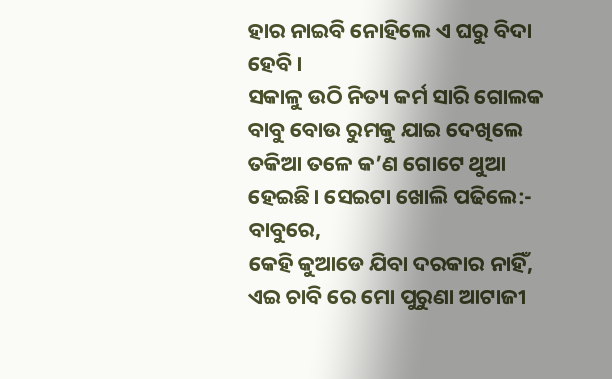ହାର ନାଇବି ନୋହିଲେ ଏ ଘରୁ ବିଦା ହେବି।
ସକାଳୁ ଉଠି ନିତ୍ୟ କର୍ମ ସାରି ଗୋଲକ ବାବୁ ବୋଉ ରୁମକୁ ଯାଇ ଦେଖିଲେ ତକିଆ ତଳେ କ’ଣ ଗୋଟେ ଥୁଆ ହେଇଛି। ସେଇଟା ଖୋଲି ପଢିଲେ:-
ବାବୁରେ,
କେହି କୁଆଡେ ଯିବା ଦରକାର ନାହିଁ, ଏଇ ଚାବି ରେ ମୋ ପୁରୁଣା ଆଟାଜୀ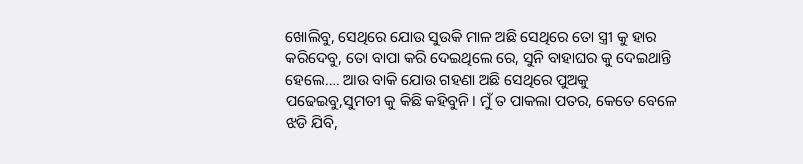ଖୋଲିବୁ, ସେଥିରେ ଯୋଉ ସୁଉକି ମାଳ ଅଛି ସେଥିରେ ତୋ ସ୍ତ୍ରୀ କୁ ହାର କରିଦେବୁ, ତୋ ବାପା କରି ଦେଇଥିଲେ ରେ, ସୁନି ବାହାଘର କୁ ଦେଇଥାନ୍ତି ହେଲେ…. ଆଉ ବାକି ଯୋଉ ଗହଣା ଅଛି ସେଥିରେ ପୁଅକୁ ପଢେଇବୁ,ସୁମତୀ କୁ କିଛି କହିବୁନି। ମୁଁ ତ ପାକଲା ପତର, କେତେ ବେଳେ ଝଡି ଯିବି,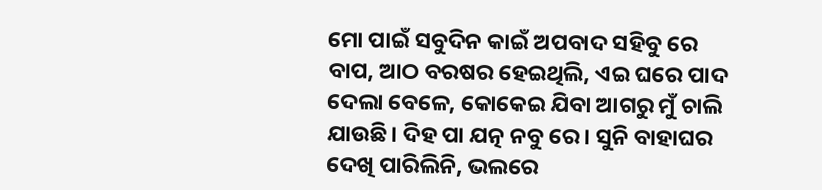ମୋ ପାଇଁ ସବୁଦିନ କାଇଁ ଅପବାଦ ସହିବୁ ରେ ବାପ, ଆଠ ବରଷର ହେଇଥିଲି, ଏଇ ଘରେ ପାଦ ଦେଲା ବେଳେ, କୋକେଇ ଯିବା ଆଗରୁ ମୁଁ ଚାଲି ଯାଉଛି। ଦିହ ପା ଯତ୍ନ ନବୁ ରେ। ସୁନି ବାହାଘର ଦେଖି ପାରିଲିନି, ଭଲରେ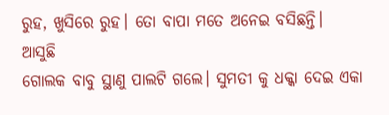ରୁହ, ଖୁସିରେ ରୁହ। ତୋ ବାପା ମତେ ଅନେଇ ବସିଛନ୍ତି।
ଆସୁଛି
ଗୋଲକ ବାବୁ ସ୍ଥାଣୁ ପାଲଟି ଗଲେ। ସୁମତୀ କୁ ଧକ୍କା ଦେଇ ଏକା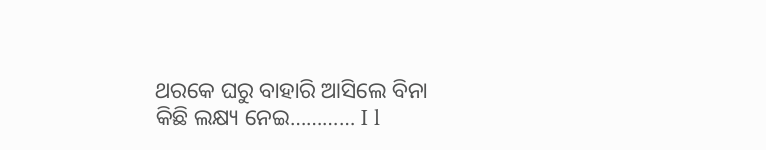ଥରକେ ଘରୁ ବାହାରି ଆସିଲେ ବିନା କିଛି ଲକ୍ଷ୍ୟ ନେଇ………… I l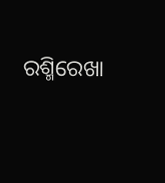ରଶ୍ମିରେଖା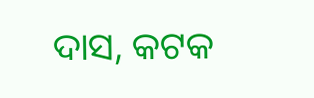ଦାସ, କଟକ